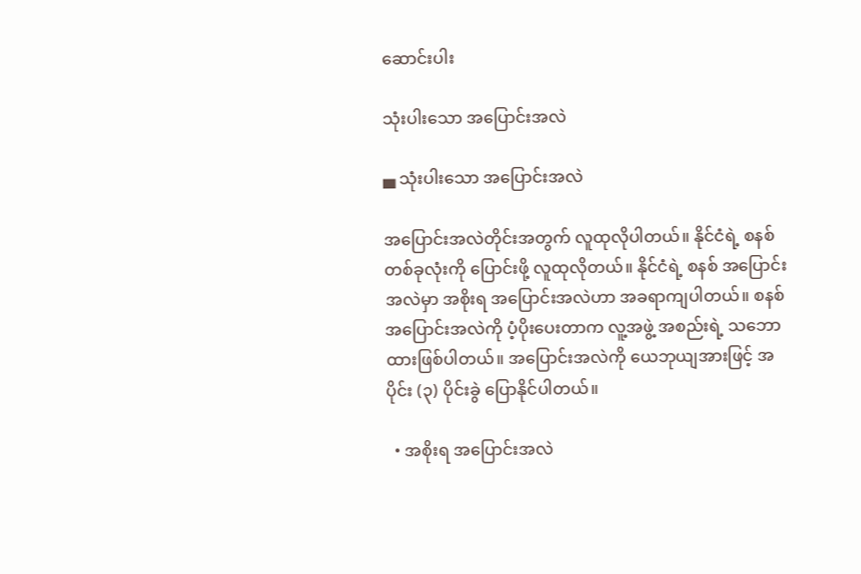ဆောင်းပါး

သုံးပါးသော အပြောင်းအလဲ

▄ သုံးပါးသော အပြောင်းအလဲ

အပြောင်းအလဲတိုင်းအတွက် လူထုလိုပါတယ်။ နိုင်ငံရဲ့ စနစ်တစ်ခုလုံးကို ပြောင်းဖို့ လူထုလိုတယ်။ နိုင်ငံရဲ့ စနစ် အပြောင်းအလဲမှာ အစိုးရ အပြောင်းအလဲဟာ အခရာကျပါတယ်။ စနစ်အပြောင်းအလဲကို ပံ့ပိုးပေးတာက လူ့အဖွဲ့ အစည်းရဲ့ သဘောထားဖြစ်ပါတယ်။ အပြောင်းအလဲကို ယေဘုယျအားဖြင့် အပိုင်း (၃) ပိုင်းခွဲ ပြောနိုင်ပါတယ်။

  • အစိုးရ အပြောင်းအလဲ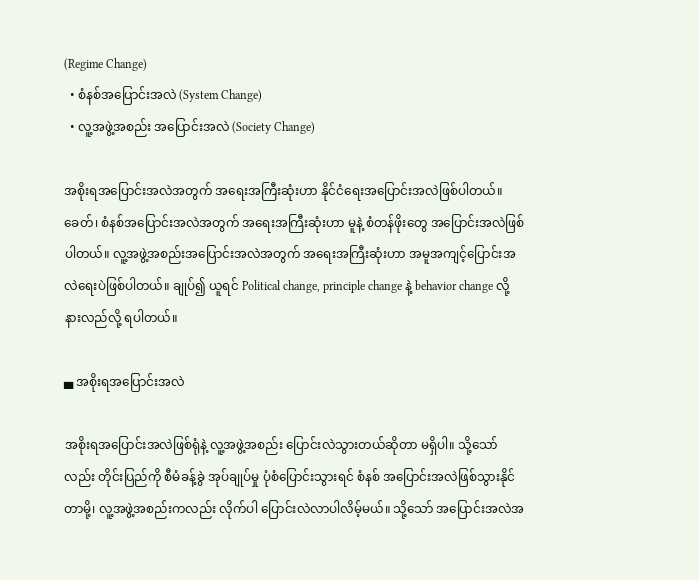(Regime Change)
  • စံနစ်အပြောင်းအလဲ (System Change)
  • လူ့အဖွဲ့အစည်း အပြောင်းအလဲ (Society Change)

အစိုးရအပြောင်းအလဲအတွက် အရေးအကြီးဆုံးဟာ နိုင်ငံရေးအပြောင်းအလဲဖြစ်ပါတယ်။ ခေတ်၊ စံနစ်အပြောင်းအလဲအတွက် အရေးအကြီးဆုံးဟာ မူနဲ့ စံတန်ဖိုးတွေ အပြောင်းအလဲဖြစ်ပါတယ်။ လူ့အဖွဲ့အစည်းအပြောင်းအလဲအတွက် အရေးအကြီးဆုံးဟာ အမူအကျင့်ပြောင်းအလဲရေးပဲဖြစ်ပါတယ်။ ချုပ်၍ ယူရင် Political change, principle change နဲ့ behavior change လို့ နားလည်လို့ ရပါတယ်။

▄ အစိုးရအပြောင်းအလဲ

အစိုးရအပြောင်းအလဲဖြစ်ရုံနဲ့ လူ့အဖွဲ့အစည်း ပြောင်းလဲသွားတယ်ဆိုတာ မရှိပါ။ သို့သော်လည်း တိုင်းပြည်ကို စီမံခန့်ခွဲ အုပ်ချုပ်မှု ပုံစံပြောင်းသွားရင် စံနစ် အပြောင်းအလဲဖြစ်သွားနိုင်တာမို့၊ လူ့အဖွဲ့အစည်းကလည်း လိုက်ပါ ပြောင်းလဲလာပါလိမ့်မယ်။ သို့သော် အပြောင်းအလဲအ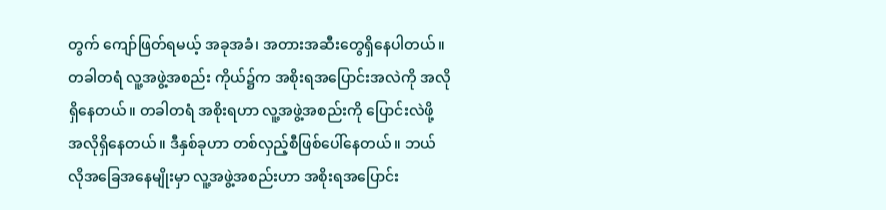တွက် ကျော်ဖြတ်ရမယ့် အခုအခံ၊ အတားအဆီးတွေရှိနေပါတယ်။ တခါတရံ လူ့အဖွဲ့အစည်း ကိုယ်၌က အစိုးရအပြောင်းအလဲကို အလိုရှိနေတယ်။ တခါတရံ အစိုးရဟာ လူ့အဖွဲ့အစည်းကို ပြောင်းလဲဖို့ အလိုရှိနေတယ်။ ဒီနှစ်ခုဟာ တစ်လှည့်စီဖြစ်ပေါ်နေတယ်။ ဘယ်လိုအခြေအနေမျိုးမှာ လူ့အဖွဲ့အစည်းဟာ အစိုးရအပြောင်း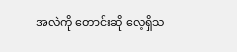အလဲကို တောင်းဆို လေ့ရှိသ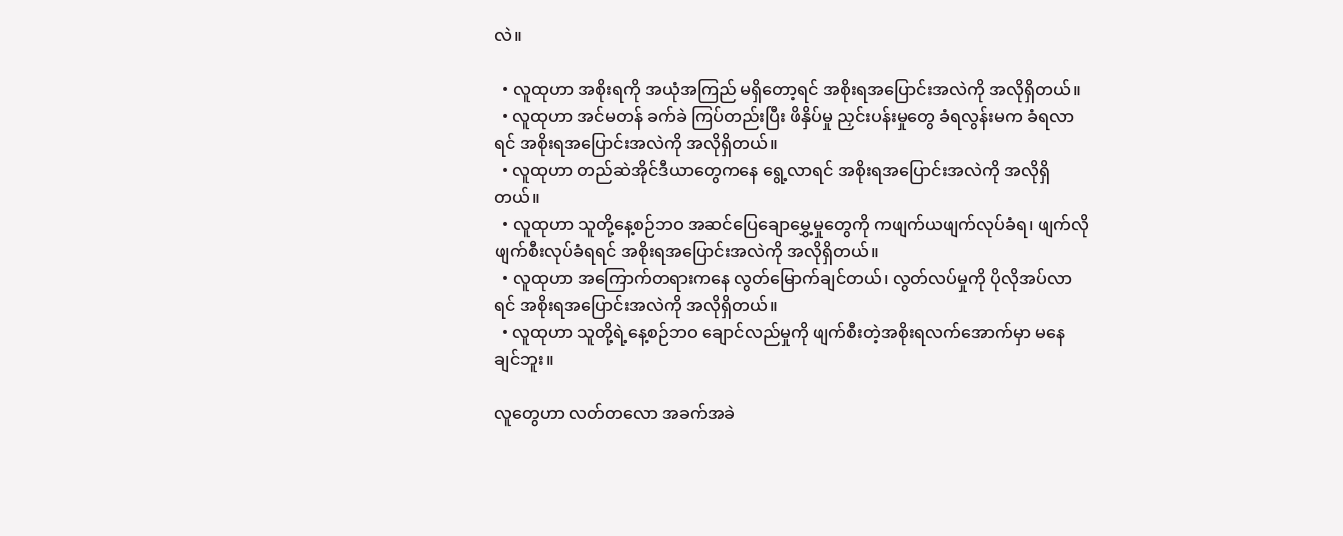လဲ။

  • လူထုဟာ အစိုးရကို အယုံအကြည် မရှိတော့ရင် အစိုးရအပြောင်းအလဲကို အလိုရှိတယ်။
  • လူထုဟာ အင်မတန် ခက်ခဲ ကြပ်တည်းပြီး ဖိနှိပ်မှု ညှင်းပန်းမှုတွေ ခံရလွန်းမက ခံရလာရင် အစိုးရအပြောင်းအလဲကို အလိုရှိတယ်။
  • လူထုဟာ တည်ဆဲအိုင်ဒီယာတွေကနေ ရွေ့လာရင် အစိုးရအပြောင်းအလဲကို အလိုရှိတယ်။
  • လူထုဟာ သူတို့နေ့စဉ်ဘဝ အဆင်ပြေချောမွှေ့မှုတွေကို ကဖျက်ယဖျက်လုပ်ခံရ၊ ဖျက်လိုဖျက်စီးလုပ်ခံရရင် အစိုးရအပြောင်းအလဲကို အလိုရှိတယ်။
  • လူထုဟာ အကြောက်တရားကနေ လွတ်မြောက်ချင်တယ်၊ လွတ်လပ်မှုကို ပိုလိုအပ်လာရင် အစိုးရအပြောင်းအလဲကို အလိုရှိတယ်။
  • လူထုဟာ သူတို့ရဲ့နေ့စဉ်ဘဝ ချောင်လည်မှုကို ဖျက်စီးတဲ့အစိုးရလက်အောက်မှာ မနေချင်ဘူး။

လူတွေဟာ လတ်တလော အခက်အခဲ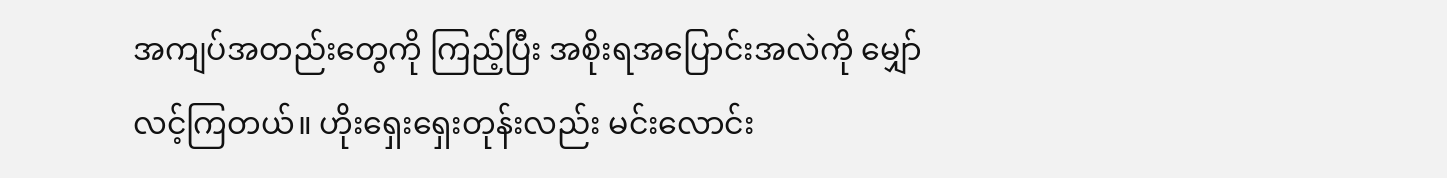အကျပ်အတည်းတွေကို ကြည့်ပြီး အစိုးရအပြောင်းအလဲကို မျှော်လင့်ကြတယ်။ ဟိုးရှေးရှေးတုန်းလည်း မင်းလောင်း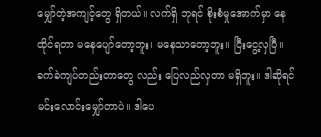မျှော်တဲ့အကျင့်တွေ ရှိတယ်။ လက်ရှိ ဘုရင် စိုးစံမှုအောက်မှာ နေထိုင်ရတာ မနေပျော်တော့ဘူး၊ မနေသာတော့ဘူး။ ငြီးငွေ့လှပြီ။ ခက်ခဲကျပ်တည်းတာတွေ လည်း ပြေလည်လှတာ မရှိဘူး။ ဒါဆိုရင် မင်းလောင်းမျှော်တာပဲ။ ဒါပေ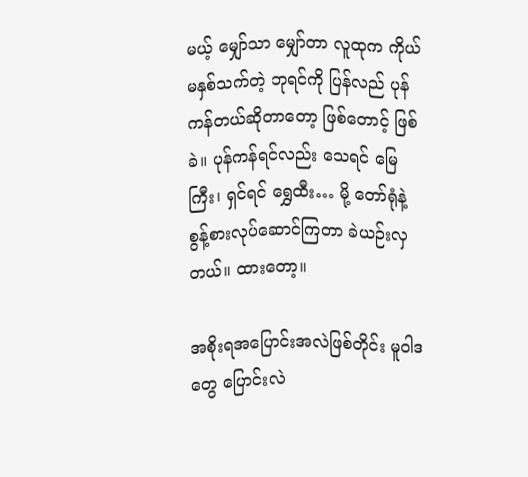မယ့် မျှော်သာ မျှော်တာ လူထုက ကိုယ်မနှစ်သက်တဲ့ ဘုရင်ကို ပြန်လည် ပုန်ကန်တယ်ဆိုတာတော့ ဖြစ်တောင့် ဖြစ်ခဲ။ ပုန်ကန်ရင်လည်း သေရင် မြေကြီး၊ ရှင်ရင် ရွှေထီး… မို့ တော်ရုံနဲ့ စွန့်စားလုပ်ဆောင်ကြတာ ခဲယဉ်းလှတယ်။ ထားတော့။

အစိုးရအပြောင်းအလဲဖြစ်တိုင်း မူဝါဒတွေ ပြောင်းလဲ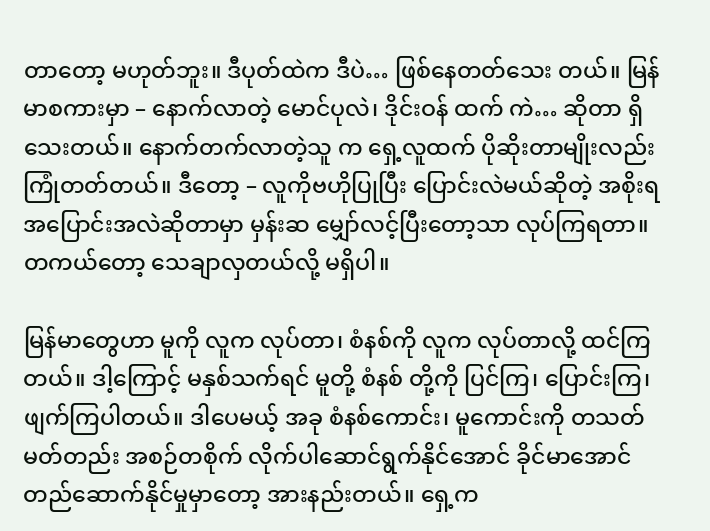တာတော့ မဟုတ်ဘူး။ ဒီပုတ်ထဲက ဒီပဲ… ဖြစ်နေတတ်သေး တယ်။ မြန်မာစကားမှာ – နောက်လာတဲ့ မောင်ပုလဲ၊ ဒိုင်းဝန် ထက် ကဲ… ဆိုတာ ရှိသေးတယ်။ နောက်တက်လာတဲ့သူ က ရှေ့လူထက် ပိုဆိုးတာမျိုးလည်း ကြုံတတ်တယ်။ ဒီတော့ – လူကိုဗဟိုပြုပြီး ပြောင်းလဲမယ်ဆိုတဲ့ အစိုးရ အပြောင်းအလဲဆိုတာမှာ မှန်းဆ မျှော်လင့်ပြီးတော့သာ လုပ်ကြရတာ။ တကယ်တော့ သေချာလှတယ်လို့ မရှိပါ။

မြန်မာတွေဟာ မူကို လူက လုပ်တာ၊ စံနစ်ကို လူက လုပ်တာလို့ ထင်ကြတယ်။ ဒါ့ကြောင့် မနှစ်သက်ရင် မူတို့ စံနစ် တို့ကို ပြင်ကြ၊ ပြောင်းကြ၊ ဖျက်ကြပါတယ်။ ဒါပေမယ့် အခု စံနစ်ကောင်း၊ မူကောင်းကို တသတ်မတ်တည်း အစဉ်တစိုက် လိုက်ပါဆောင်ရွက်နိုင်အောင် ခိုင်မာအောင် တည်ဆောက်နိုင်မှုမှာတော့ အားနည်းတယ်။ ရှေ့က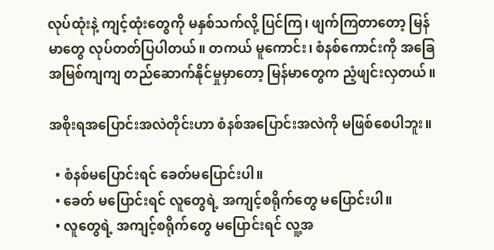လုပ်ထုံးနဲ့ ကျင့်ထုံးတွေကို မနှစ်သက်လို့ ပြင်ကြ၊ ဖျက်ကြတာတော့ မြန်မာတွေ လုပ်တတ်ပြပါတယ်။ တကယ် မူကောင်း၊ စံနစ်ကောင်းကို အခြေအမြစ်ကျကျ တည်ဆောက်နိုင်မှုမှာတော့ မြန်မာတွေက ညံ့ဖျင်းလှတယ်။

အစိုးရအပြောင်းအလဲတိုင်းဟာ စံနစ်အပြောင်းအလဲကို မဖြစ်စေပါဘူး။

  • စံနစ်မပြောင်းရင် ခေတ်မပြောင်းပါ။
  • ခေတ် မပြောင်းရင် လူတွေရဲ့ အကျင့်စရိုက်တွေ မပြောင်းပါ။
  • လူတွေရဲ့ အကျင့်စရိုက်တွေ မပြောင်းရင် လူ့အ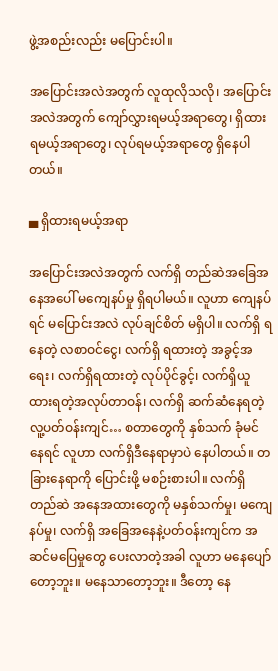ဖွဲ့အစည်းလည်း မပြောင်းပါ။

အပြောင်းအလဲအတွက် လူထုလိုသလို၊ အပြောင်းအလဲအတွက် ကျော်လွှားရမယ့်အရာတွေ၊ ရှိထားရမယ့်အရာတွေ၊ လုပ်ရမယ့်အရာတွေ ရှိနေပါတယ်။

▄ ရှိထားရမယ့်အရာ

အပြောင်းအလဲအတွက် လက်ရှိ တည်ဆဲအခြေအနေအပေါ် မကျေနပ်မှု ရှိရပါမယ်။ လူဟာ ကျေနပ်ရင် မပြောင်းအလဲ လုပ်ချင်စိတ် မရှိပါ။ လက်ရှိ ရနေတဲ့ လစာဝင်ငွေ၊ လက်ရှိ ရထားတဲ့ အခွင့်အရေး၊ လက်ရှိရထားတဲ့ လုပ်ပိုင်ခွင့်၊ လက်ရှိယူထားရတဲ့အလုပ်တာဝန်၊ လက်ရှိ ဆက်ဆံနေရတဲ့ လူ့ပတ်ဝန်းကျင်… စတာတွေကို နှစ်သက် ခုံမင်နေရင် လူဟာ လက်ရှိဒီနေရာမှာပဲ နေပါတယ်။ တခြားနေရာကို ပြောင်းဖို့ မစဉ်းစားပါ။ လက်ရှိ တည်ဆဲ အနေအထားတွေကို မနှစ်သက်မှု၊ မကျေနပ်မှု၊ လက်ရှိ အခြေအနေနဲ့ပတ်ဝန်းကျင်က အဆင်မပြေမှုတွေ ပေးလာတဲ့အခါ လူဟာ မနေပျော်တော့ဘူး။ မနေသာတော့ဘူး။ ဒီတော့ နေ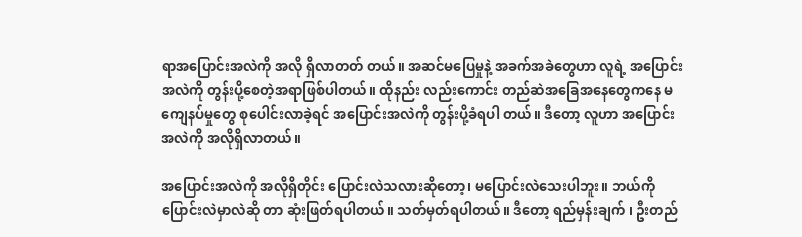ရာအပြောင်းအလဲကို အလို ရှိလာတတ် တယ်။ အဆင်မပြေမှုနဲ့ အခက်အခဲတွေဟာ လူရဲ့ အပြောင်းအလဲကို တွန်းပို့စေတဲ့အရာဖြစ်ပါတယ်။ ထိုနည်း လည်းကောင်း တည်ဆဲအခြေအနေတွေကနေ မကျေနပ်မှုတွေ စုပေါင်းလာခဲ့ရင် အပြောင်းအလဲကို တွန်းပို့ခံရပါ တယ်။ ဒီတော့ လူဟာ အပြောင်းအလဲကို အလိုရှိလာတယ်။

အပြောင်းအလဲကို အလိုရှိတိုင်း ပြောင်းလဲသလားဆိုတော့၊ မပြောင်းလဲသေးပါဘူး။ ဘယ်ကို ပြောင်းလဲမှာလဲဆို တာ ဆုံးဖြတ်ရပါတယ်။ သတ်မှတ်ရပါတယ်။ ဒီတော့ ရည်မှန်းချက် ၊ ဦးတည်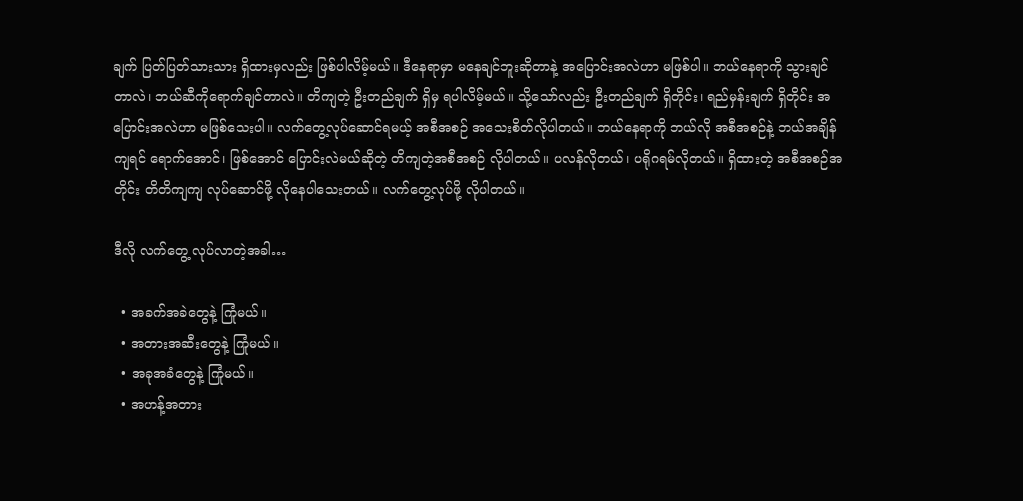ချက် ပြတ်ပြတ်သားသား ရှိထားမှလည်း ဖြစ်ပါလိမ့်မယ်။ ဒီနေရာမှာ မနေချင်ဘူးဆိုတာနဲ့ အပြောင်းအလဲဟာ မဖြစ်ပါ။ ဘယ်နေရာကို သွားချင်တာလဲ၊ ဘယ်ဆီကိုရောက်ချင်တာလဲ။ တိကျတဲ့ ဦးတည်ချက် ရှိမှ ရပါလိမ့်မယ်။ သို့သော်လည်း ဦးတည်ချက် ရှိတိုင်း၊ ရည်မှန်းချက် ရှိတိုင်း အပြောင်းအလဲဟာ မဖြစ်သေးပါ။ လက်တွေ့လုပ်ဆောင်ရမယ့် အစီအစဉ် အသေးစိတ်လိုပါတယ်။ ဘယ်နေရာကို ဘယ်လို အစီအစဉ်နဲ့ ဘယ်အချိန်ကျရင် ရောက်အောင်၊ ဖြစ်အောင် ပြောင်းလဲမယ်ဆိုတဲ့ တိကျတဲ့အစီအစဉ် လိုပါတယ်။ ပလန်လိုတယ်၊ ပရိုဂရမ်လိုတယ်။ ရှိထားတဲ့ အစီအစဉ်အတိုင်း တိတိကျကျ လုပ်ဆောင်ဖို့ လိုနေပါသေးတယ်။ လက်တွေ့လုပ်ဖို့ လိုပါတယ်။

ဒီလို လက်တွေ့ လုပ်လာတဲ့အခါ…

  • အခက်အခဲတွေနဲ့ ကြုံမယ်။
  • အတားအဆီးတွေနဲ့ ကြုံမယ်။
  • အခုအခံတွေနဲ့ ကြုံမယ်။
  • အဟန့်အတား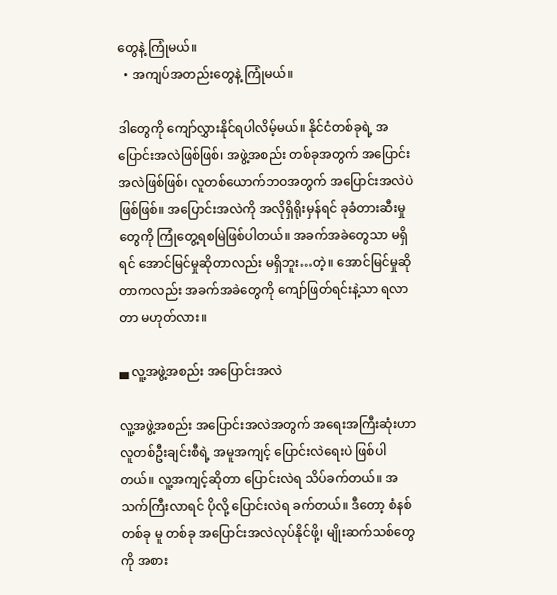တွေနဲ့ ကြုံမယ်။
  • အကျပ်အတည်းတွေနဲ့ ကြုံမယ်။

ဒါတွေကို ကျော်လွှားနိုင်ရပါလိမ့်မယ်။ နိုင်ငံတစ်ခုရဲ့ အပြောင်းအလဲဖြစ်ဖြစ်၊ အဖွဲ့အစည်း တစ်ခုအတွက် အပြောင်းအလဲဖြစ်ဖြစ်၊ လူတစ်ယောက်ဘဝအတွက် အပြောင်းအလဲပဲဖြစ်ဖြစ်။ အပြောင်းအလဲကို အလိုရှိရိုးမှန်ရင် ခုခံတားဆီးမှုတွေကို ကြုံတွေ့ရစမြဲဖြစ်ပါတယ်။ အခက်အခဲတွေသာ မရှိရင် အောင်မြင်မှုဆိုတာလည်း မရှိဘူး…တဲ့။ အောင်မြင်မှုဆိုတာကလည်း အခက်အခဲတွေကို ကျော်ဖြတ်ရင်းနဲ့သာ ရလာတာ မဟုတ်လား။

▄ လူ့အဖွဲ့အစည်း အပြောင်းအလဲ

လူ့အဖွဲ့အစည်း အပြောင်းအလဲအတွက် အရေးအကြီးဆုံးဟာ လူတစ်ဦးချင်းစီရဲ့ အမူအကျင့် ပြောင်းလဲရေးပဲ ဖြစ်ပါတယ်။ လူ့အကျင့်ဆိုတာ ပြောင်းလဲရ သိပ်ခက်တယ်။ အသက်ကြီးလာရင် ပိုလို့ ပြောင်းလဲရ ခက်တယ်။ ဒီတော့ စံနစ်တစ်ခု မူ တစ်ခု အပြောင်းအလဲလုပ်နိုင်ဖို့၊ မျိုးဆက်သစ်တွေကို အစား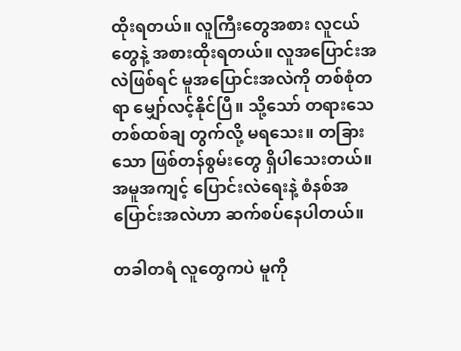ထိုးရတယ်။ လူကြီးတွေအစား လူငယ်တွေနဲ့ အစားထိုးရတယ်။ လူအပြောင်းအလဲဖြစ်ရင် မူအပြောင်းအလဲကို တစ်စုံတရာ မျှော်လင့်နိုင်ပြီ။ သို့သော် တရားသေ တစ်ထစ်ချ တွက်လို့ မရသေး။ တခြားသော ဖြစ်တန်စွမ်းတွေ ရှိပါသေးတယ်။ အမူအကျင့် ပြောင်းလဲရေးနဲ့ စံနစ်အပြောင်းအလဲဟာ ဆက်စပ်နေပါတယ်။

တခါတရံ လူတွေကပဲ မူကို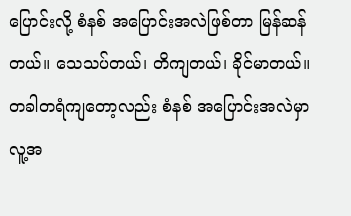ပြောင်းလို့ စံနစ် အပြောင်းအလဲဖြစ်တာ မြန်ဆန်တယ်။ သေသပ်တယ်၊ တိကျတယ်၊ ခိုင်မာတယ်။ တခါတရံကျတော့လည်း စံနစ် အပြောင်းအလဲမှာ လူ့အ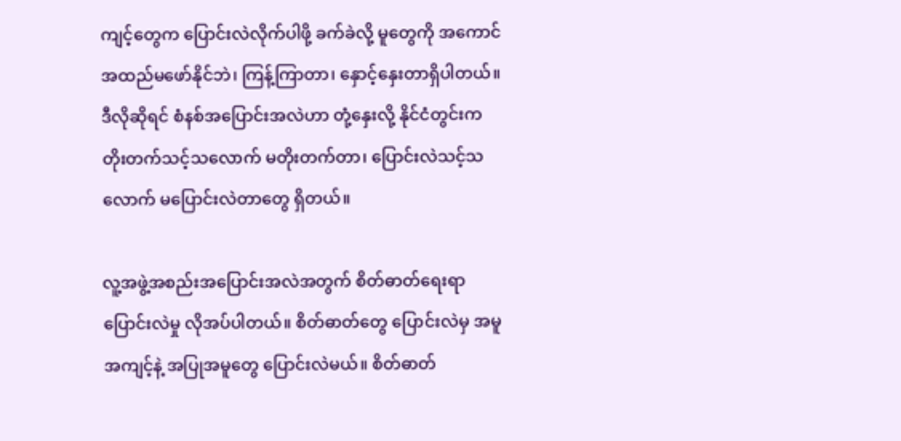ကျင့်တွေက ပြောင်းလဲလိုက်ပါဖို့ ခက်ခဲလို့ မူတွေကို အကောင်အထည်မဖော်နိုင်ဘဲ၊ ကြန့်ကြာတာ၊ နှောင့်နှေးတာရှိပါတယ်။ ဒီလိုဆိုရင် စံနစ်အပြောင်းအလဲဟာ တုံ့နှေးလို့ နိုင်ငံတွင်းက တိုးတက်သင့်သလောက် မတိုးတက်တာ၊ ပြောင်းလဲသင့်သလောက် မပြောင်းလဲတာတွေ ရှိတယ်။

လူ့အဖွဲ့အစည်းအပြောင်းအလဲအတွက် စိတ်ဓာတ်ရေးရာ ပြောင်းလဲမှု လိုအပ်ပါတယ်။ စိတ်ဓာတ်တွေ ပြောင်းလဲမှ အမူအကျင့်နဲ့ အပြုအမူတွေ ပြောင်းလဲမယ်။ စိတ်ဓာတ်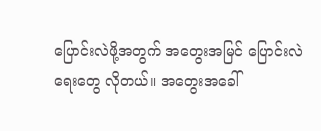ပြောင်းလဲဖို့အတွက် အတွေးအမြင် ပြောင်းလဲရေးတွေ လိုတယ်။ အတွေးအခေါ်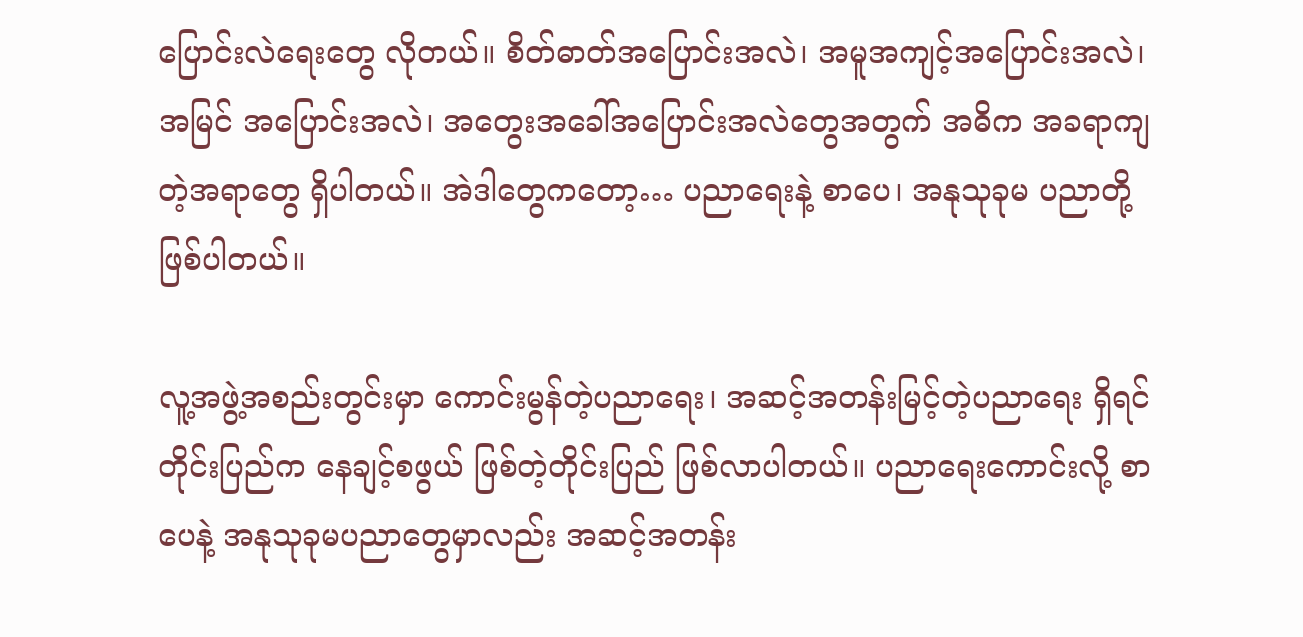ပြောင်းလဲရေးတွေ လိုတယ်။ စိတ်ဓာတ်အပြောင်းအလဲ၊ အမူအကျင့်အပြောင်းအလဲ၊ အမြင် အပြောင်းအလဲ၊ အတွေးအခေါ်အပြောင်းအလဲတွေအတွက် အဓိက အခရာကျတဲ့အရာတွေ ရှိပါတယ်။ အဲဒါတွေကတော့… ပညာရေးနဲ့ စာပေ၊ အနုသုခုမ ပညာတို့ ဖြစ်ပါတယ်။

လူ့အဖွဲ့အစည်းတွင်းမှာ ကောင်းမွန်တဲ့ပညာရေး၊ အဆင့်အတန်းမြင့်တဲ့ပညာရေး ရှိရင် တိုင်းပြည်က နေချင့်စဖွယ် ဖြစ်တဲ့တိုင်းပြည် ဖြစ်လာပါတယ်။ ပညာရေးကောင်းလို့ စာပေနဲ့ အနုသုခုမပညာတွေမှာလည်း အဆင့်အတန်း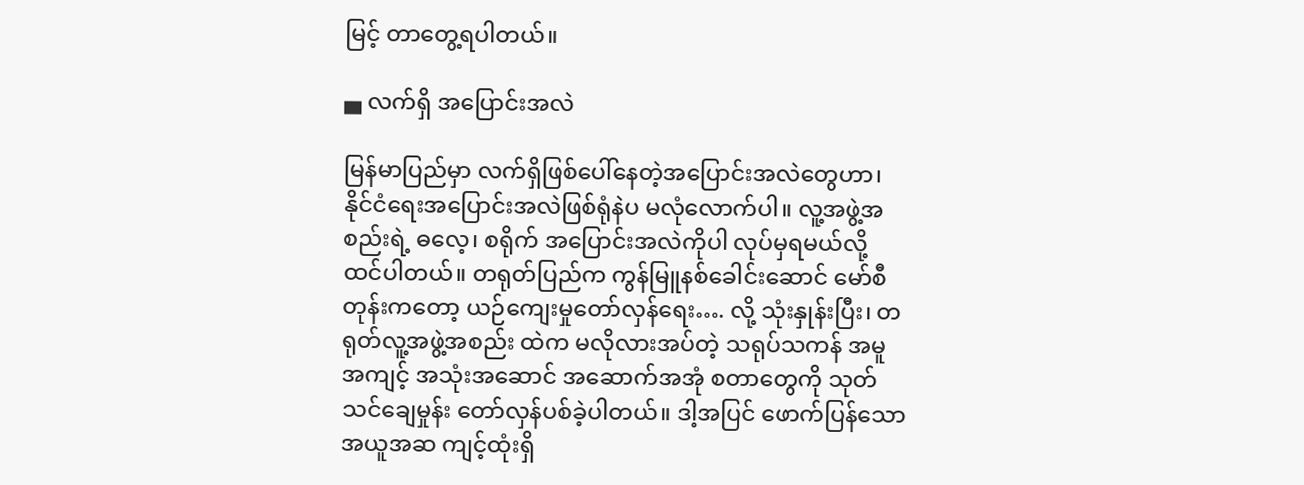မြင့် တာတွေ့ရပါတယ်။

▄ လက်ရှိ အပြောင်းအလဲ

မြန်မာပြည်မှာ လက်ရှိဖြစ်ပေါ်နေတဲ့အပြောင်းအလဲတွေဟာ၊ နိုင်ငံရေးအပြောင်းအလဲဖြစ်ရုံနဲပ မလုံလောက်ပါ။ လူ့အဖွဲ့အစည်းရဲ့ ဓလေ့၊ စရိုက် အပြောင်းအလဲကိုပါ လုပ်မှရမယ်လို့ ထင်ပါတယ်။ တရုတ်ပြည်က ကွန်မြူနစ်ခေါင်းဆောင် မော်စီတုန်းကတော့ ယဉ်ကျေးမှုတော်လှန်ရေး…. လို့ သုံးနှုန်းပြီး၊ တရုတ်လူ့အဖွဲ့အစည်း ထဲက မလိုလားအပ်တဲ့ သရုပ်သကန် အမူအကျင့် အသုံးအဆောင် အဆောက်အအုံ စတာတွေကို သုတ်သင်ချေမှုန်း တော်လှန်ပစ်ခဲ့ပါတယ်။ ဒါ့အပြင် ဖောက်ပြန်သော အယူအဆ ကျင့်ထုံးရှိ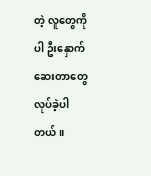တဲ့ လူတွေကိုပါ ဦးနှောက်ဆေးတာတွေ လုပ်ခဲ့ပါတယ်။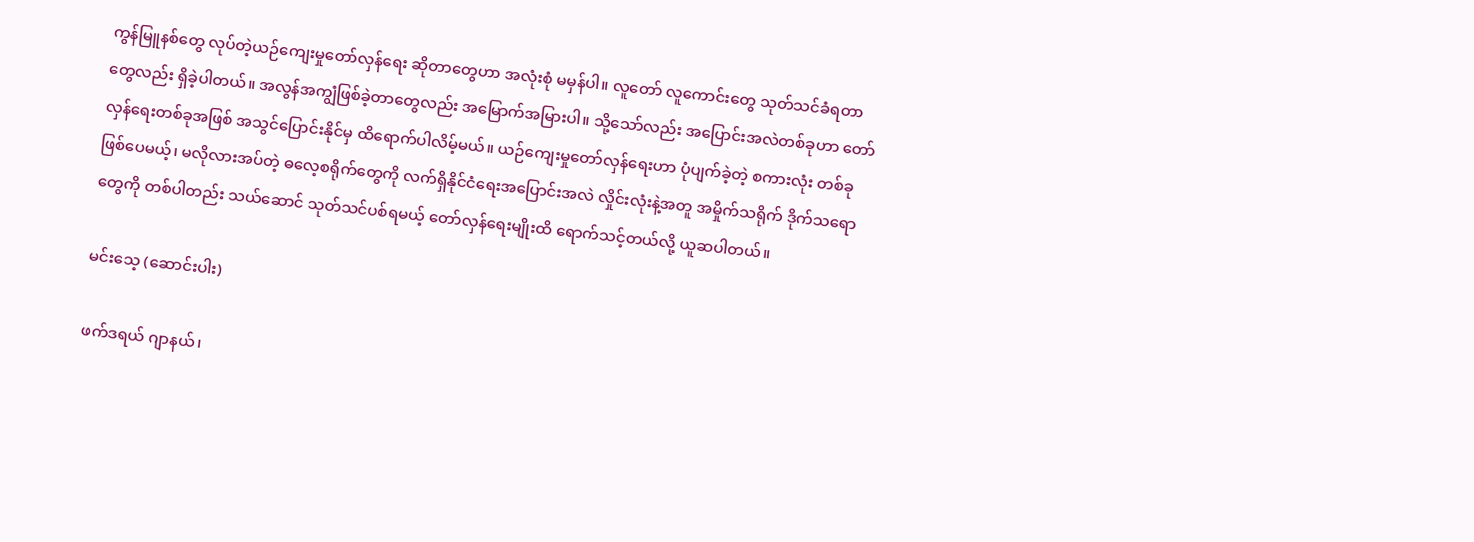ကွန်မြူနစ်တွေ လုပ်တဲ့ယဉ်ကျေးမှုတော်လှန်ရေး ဆိုတာတွေဟာ အလုံးစုံ မမှန်ပါ။ လူတော် လူကောင်းတွေ သုတ်သင်ခံရတာတွေလည်း ရှိခဲ့ပါတယ်။ အလွန်အကျွံဖြစ်ခဲ့တာတွေလည်း အမြောက်အမြားပါ။ သို့သော်လည်း အပြောင်းအလဲတစ်ခုဟာ တော်လှန်ရေးတစ်ခုအဖြစ် အသွင်ပြောင်းနိုင်မှ ထိရောက်ပါလိမ့်မယ်။ ယဉ်ကျေးမှုတော်လှန်ရေးဟာ ပုံပျက်ခဲ့တဲ့ စကားလုံး တစ်ခုဖြစ်ပေမယ့်၊ မလိုလားအပ်တဲ့ ဓလေ့စရိုက်တွေကို လက်ရှိနိုင်ငံရေးအပြောင်းအလဲ လှိုင်းလုံးနဲ့အတူ အမှိုက်သရိုက် ဒိုက်သရောတွေကို တစ်ပါတည်း သယ်ဆောင် သုတ်သင်ပစ်ရမယ့် တော်လှန်ရေးမျိုးထိ ရောက်သင့်တယ်လို့ ယူဆပါတယ်။

မင်းသေ့ (ဆောင်းပါး)

ဖက်ဒရယ် ဂျာနယ်၊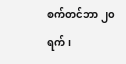စက်တင်ဘာ ၂၀ ရက်၊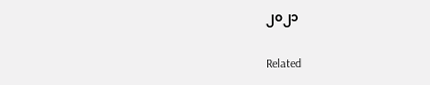၂၀၂၁

Related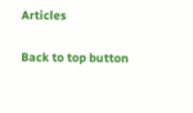Articles

Back to top button